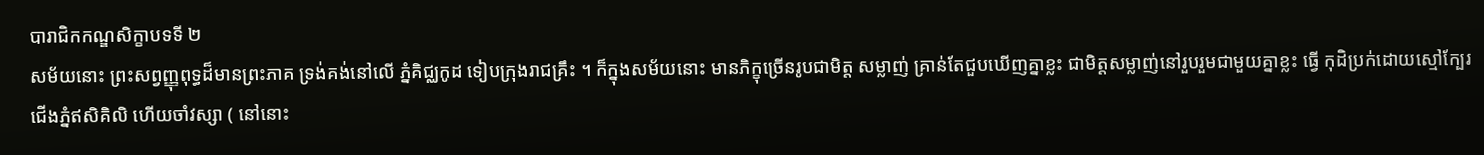បារាជិកកណ្ឌសិក្ខាបទទី ២
សម័យនោះ ព្រះសព្វញ្ញុពុទ្ធដ៏មានព្រះភាគ ទ្រង់គង់នៅលើ ភ្នំគិជ្ឈកូដ ទៀបក្រុងរាជគ្រឹះ ។ ក៏ក្នុងសម័យនោះ មានភិក្ខុច្រើនរូបជាមិត្ត សម្លាញ់ គ្រាន់តែជួបឃើញគ្នាខ្លះ ជាមិត្តសម្លាញ់នៅរួបរួមជាមួយគ្នាខ្លះ ធ្វើ កុដិប្រក់ដោយស្មៅក្បែរជើងភ្នំឥសិគិលិ ហើយចាំវស្សា ( នៅនោះ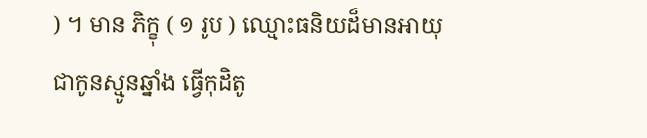) ។ មាន ភិក្ខុ ( ១ រូប ) ឈ្មោះធនិយដ៏មានអាយុជាកូនស្មូនឆ្នាំង ធ្វើកុដិតូ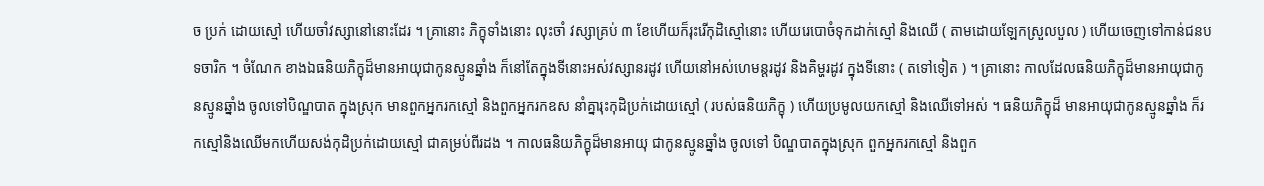ច ប្រក់ ដោយស្មៅ ហើយចាំវស្សានៅនោះដែរ ។ គ្រានោះ ភិក្ខុទាំងនោះ លុះចាំ វស្សាគ្រប់ ៣ ខែហើយក៏រុះរើកុដិស្មៅនោះ ហើយរេបោចំទុកដាក់ស្មៅ និងឈើ ( តាមដោយឡែកស្រួលបួល ) ហើយចេញទៅកាន់ជនបទចារិក ។ ចំណែក ខាងឯធនិយភិក្ខុដ៏មានអាយុជាកូនស្មូនឆ្នាំង ក៏នៅតែក្នុងទីនោះអស់វស្សានរដូវ ហើយនៅអស់ហេមន្តរដូវ និងគិម្ហរដូវ ក្នុងទីនោះ ( តទៅទៀត ) ។ គ្រានោះ កាលដែលធនិយភិក្ខុដ៏មានអាយុជាកូនស្មូនឆ្នាំង ចូលទៅបិណ្ឌបាត ក្នុងស្រុក មានពួកអ្នករកស្មៅ និងពួកអ្នករកឧស នាំគ្នារុះកុដិប្រក់ដោយស្មៅ ( របស់ធនិយភិក្ខុ ) ហើយប្រមូលយកស្មៅ និងឈើទៅអស់ ។ ធនិយភិក្ខុដ៏ មានអាយុជាកូនស្មូនឆ្នាំង ក៏រកស្មៅនិងឈើមកហើយសង់កុដិប្រក់ដោយស្មៅ ជាគម្រប់ពីរដង ។ កាលធនិយភិក្ខុដ៏មានអាយុ ជាកូនស្មូនឆ្នាំង ចូលទៅ បិណ្ឌបាតក្នុងស្រុក ពួកអ្នករកស្មៅ និងពួក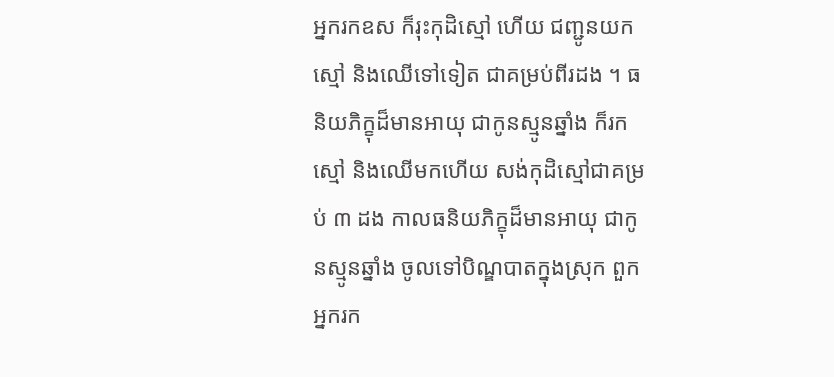អ្នករកឧស ក៏រុះកុដិស្មៅ ហើយ ជញ្ជូនយកស្មៅ និងឈើទៅទៀត ជាគម្រប់ពីរដង ។ ធនិយភិក្ខុដ៏មានអាយុ ជាកូនស្មូនឆ្នាំង ក៏រកស្មៅ និងឈើមកហើយ សង់កុដិស្មៅជាគម្រប់ ៣ ដង កាលធនិយភិក្ខុដ៏មានអាយុ ជាកូនស្មូនឆ្នាំង ចូលទៅបិណ្ឌបាតក្នុងស្រុក ពួក អ្នករក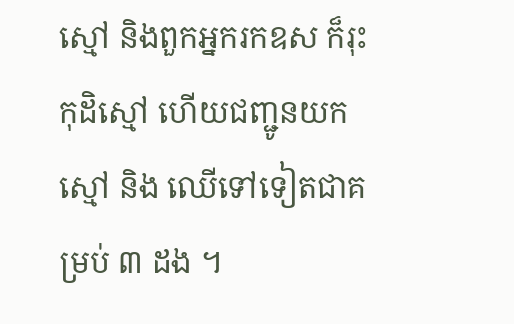ស្មៅ និងពួកអ្នករកឧស ក៏រុះកុដិស្មៅ ហើយជញ្ជូនយកស្មៅ និង ឈើទៅទៀតជាគម្រប់ ៣ ដង ។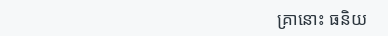គ្រានោះ ធនិយ